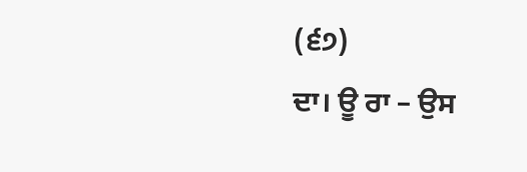(੬੭)
ਦਾ। ਊ ਰਾ – ਉਸ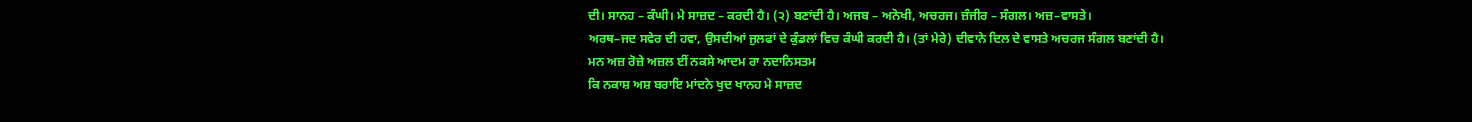ਦੀ। ਸਾਨਹ – ਕੰਘੀ। ਮੇ ਸਾਜ਼ਦ – ਕਰਦੀ ਹੈ। (੨) ਬਣਾਂਦੀ ਹੈ। ਅਜਬ – ਅਨੋਖੀ, ਅਚਰਜ। ਜ਼ੰਜੀਰ – ਸੰਗਲ। ਅਜ਼–ਵਾਸਤੇ।
ਅਰਥ–ਜਦ ਸਵੇਰ ਦੀ ਹਵਾ, ਉਸਦੀਆਂ ਜੁਲਫਾਂ ਦੇ ਕੁੰਡਲਾਂ ਵਿਚ ਕੰਘੀ ਕਰਦੀ ਹੈ। (ਤਾਂ ਮੇਰੇ) ਦੀਵਾਨੇ ਦਿਲ ਦੇ ਵਾਸਤੇ ਅਚਰਜ ਸੰਗਲ ਬਣਾਂਦੀ ਹੈ।
ਮਨ ਅਜ਼ ਰੋਜ਼ੇ ਅਜ਼ਲ ਈਂ ਨਕਸੇ ਆਦਮ ਰਾ ਨਦਾਨਿਸਤਮ
ਕਿ ਨਕਾਸ਼ ਅਸ਼ ਬਰਾਇ ਮਾਂਦਨੇ ਖੁਦ ਖਾਨਹ ਮੇ ਸਾਜ਼ਦ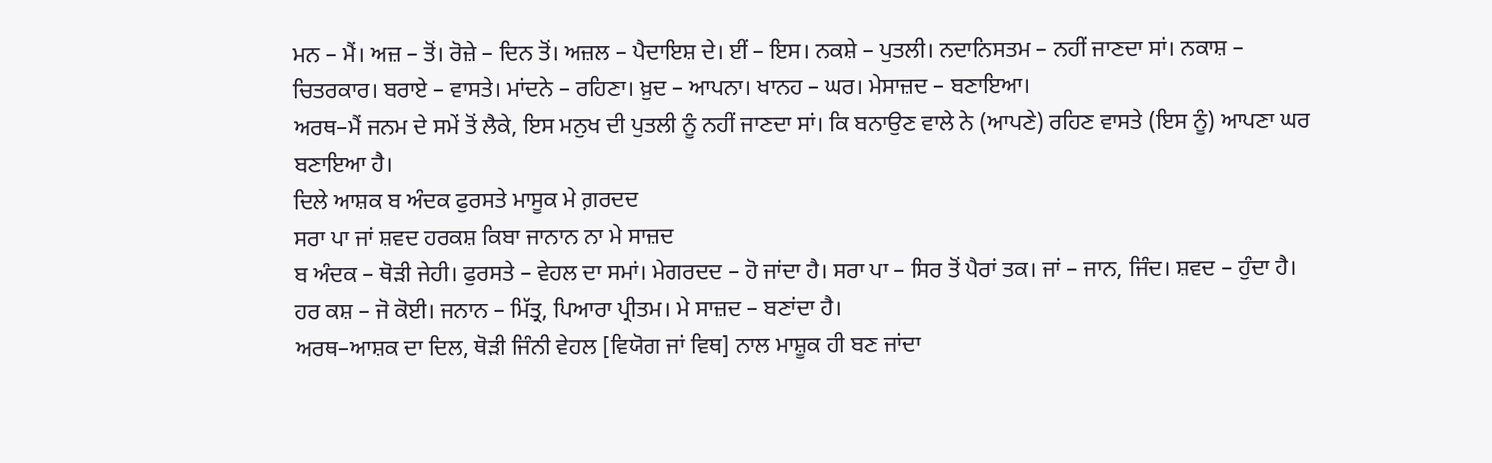ਮਨ – ਮੈਂ। ਅਜ਼ – ਤੋਂ। ਰੋਜ਼ੇ – ਦਿਨ ਤੋਂ। ਅਜ਼ਲ – ਪੈਦਾਇਸ਼ ਦੇ। ਈਂ – ਇਸ। ਨਕਸ਼ੇ – ਪੁਤਲੀ। ਨਦਾਨਿਸਤਮ – ਨਹੀਂ ਜਾਣਦਾ ਸਾਂ। ਨਕਾਸ਼ – ਚਿਤਰਕਾਰ। ਬਰਾਏ – ਵਾਸਤੇ। ਮਾਂਦਨੇ – ਰਹਿਣਾ। ਖ਼ੁਦ – ਆਪਨਾ। ਖਾਨਹ – ਘਰ। ਮੇਸਾਜ਼ਦ – ਬਣਾਇਆ।
ਅਰਥ–ਮੈਂ ਜਨਮ ਦੇ ਸਮੇਂ ਤੋਂ ਲੈਕੇ, ਇਸ ਮਨੁਖ ਦੀ ਪੁਤਲੀ ਨੂੰ ਨਹੀਂ ਜਾਣਦਾ ਸਾਂ। ਕਿ ਬਨਾਉਣ ਵਾਲੇ ਨੇ (ਆਪਣੇ) ਰਹਿਣ ਵਾਸਤੇ (ਇਸ ਨੂੰ) ਆਪਣਾ ਘਰ ਬਣਾਇਆ ਹੈ।
ਦਿਲੇ ਆਸ਼ਕ ਬ ਅੰਦਕ ਫੁਰਸਤੇ ਮਾਸੂਕ ਮੇ ਗ਼ਰਦਦ
ਸਰਾ ਪਾ ਜਾਂ ਸ਼ਵਦ ਹਰਕਸ਼ ਕਿਬਾ ਜਾਨਾਨ ਨਾ ਮੇ ਸਾਜ਼ਦ
ਬ ਅੰਦਕ – ਥੋੜੀ ਜੇਹੀ। ਫੁਰਸਤੇ – ਵੇਹਲ ਦਾ ਸਮਾਂ। ਮੇਗਰਦਦ – ਹੋ ਜਾਂਦਾ ਹੈ। ਸਰਾ ਪਾ – ਸਿਰ ਤੋਂ ਪੈਰਾਂ ਤਕ। ਜਾਂ – ਜਾਨ, ਜਿੰਦ। ਸ਼ਵਦ – ਹੁੰਦਾ ਹੈ। ਹਰ ਕਸ਼ – ਜੋ ਕੋਈ। ਜਨਾਨ – ਮਿੱਤ੍ਰ, ਪਿਆਰਾ ਪ੍ਰੀਤਮ। ਮੇ ਸਾਜ਼ਦ – ਬਣਾਂਦਾ ਹੈ।
ਅਰਥ–ਆਸ਼ਕ ਦਾ ਦਿਲ, ਥੋੜੀ ਜਿੰਨੀ ਵੇਹਲ [ਵਿਯੋਗ ਜਾਂ ਵਿਥ] ਨਾਲ ਮਾਸ਼ੂਕ ਹੀ ਬਣ ਜਾਂਦਾ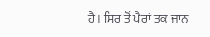ਹੈ। ਸਿਰ ਤੋਂ ਪੈਰਾਂ ਤਕ ਜਾਨ